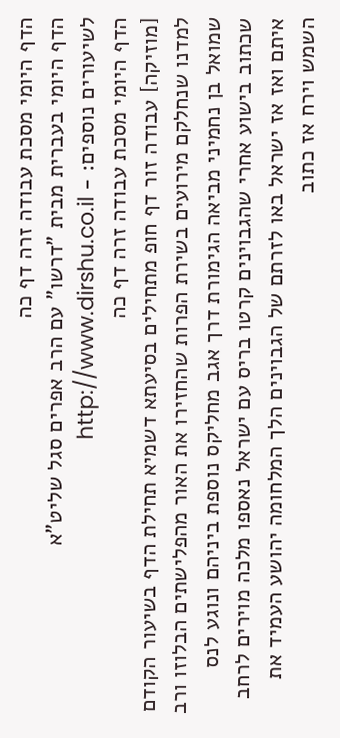הדף היומי מסכת עבודה זרה דף כה
הדף היומי בעברית מבית "דרשו" עם הרב אפרים סגל שליט"א
לשיעורים נוספים: - http://www.dirshu.co.il
הדף היומי מסכת עבודה זרה דף כה
[מוזיקה] עבודה זור דף חופ מתחילים בסיעתא דשמיא תחילת הדף בשיעור הקודם למדנו שנחלקם מירועים בשירת הפרות שהחזירו את האור מהפלישתים הבלוזו ורב שמואל בן נחמיני מביאה הגימורת דרך אגב מחליקס נוספת ביניהם ונוגע לנס שכתוב בישוע אחרי שהגבוינים קרטו בריס עם ישראל נאספו מלכה מוירים לרחב איתם ואז אז ישראל באו לזרתם של הגבוינים הלך המלחומה יהושע העמיד את השמש וירח אז כתוב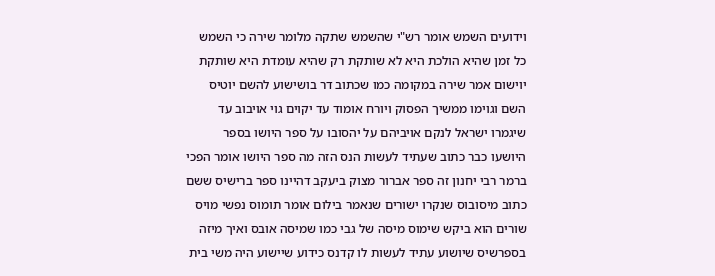וידועים השמש אומר רש"י שהשמש שתקה מלומר שירה כי השמש כל זמן שהיא הולכת היא לא שותקת רק שהיא עומדת היא שותקת יוישום אמר שירה במקומה כמו שכתוב דר בושישוע להשם יוטיס השם וגוימו ממשיך הפסוק ויורח אומוד עד יקוים גוי אויבוב עד שיגמרו ישראל לנקם אויביהם על יהסובו על ספר היושו בספר היושעו כבר כתוב שעתיד לעשות הנס הזה מה ספר היושו אומר הפכי ברמר רבי יחנון זה ספר אברור מצוק ביעקב דהיינו ספר ברישיס ששם כתוב מיסובוס שנקרו ישורים שנאמר בילום אומר תומוס נפשי מויס שורים הוא ביקש שימוס מיסה של גבי כמו שמיסה אובס ואיך מיזה בספרשיס שיושוע עתיד לעשות לו קדנס כידוע שיישוע היה משי בית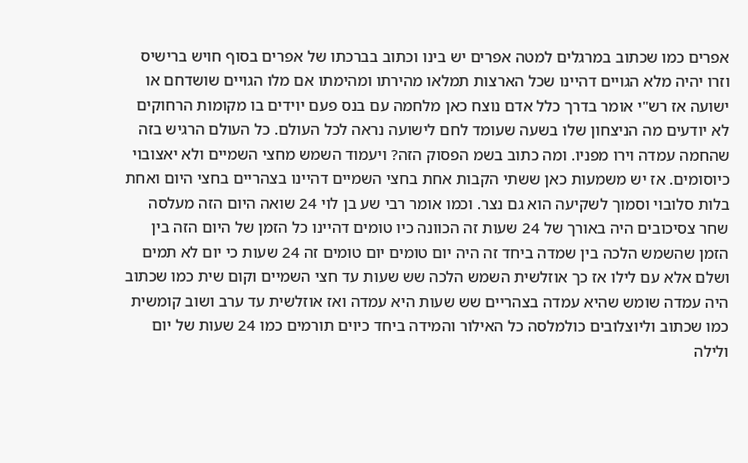אפרים כמו שכתוב במרגלים למטה אפרים יש בינו וכתוב בברכתו של אפרים בסוף חויש ברישיס וזרו יהיה מלא הגויים דהיינו שכל הארצות תמלאו מהירתו ומהימתו אם מלו הגויים שושדחם או ישועה אז רש"י אומר בדרך כלל אדם נוצח כאן מלחמה עם בנס פעם יוידים בו מקומות הרחוקים לא יודעים מה הניצחון שלו בשעה שעומד לחם לישועה נראה לכל העולם. כל העולם הרגיש בזה שהחמה עמדה וירו מפניו. ומה כתוב בשמ הפסוק הזה? ויעמוד השמש מחצי השמיים ולא יאצובוי כיוסומים. אז יש משמעות כאן ששתי הקבות אחת בחצי השמיים דהיינו בצהריים בחצי היום ואחת בלות סלובוי וסמוך לשקיעה הוא גם נצר. וכמו אומר רבי שע בן לוי 24 שואה היום הזה מעלסה שחר צסיכובים היה באורך של 24 שעות זה הכוונה כיו טומים דהיינו כל הזמן של היום הזה בין הזמן שהשמש הלכה בין שמדה ביחד זה היה יום טומים יום טומים זה 24 שעות כי יום לא תמים ושלם אלא עם לילו אז כך אוזלשית השמש הלכה שש שעות עד חצי השמיים וקום שית כמו שכתוב היה עמדה שומש שהיא עמדה בצהריים שש שעות היא עמדה ואז אוזלשית עד ערב ושוב קומשית כמו שכתוב וליוצלובים כולמלסה כל האילור והמידה ביחד כיוים תורמים כמו 24 שעות של יום ולילה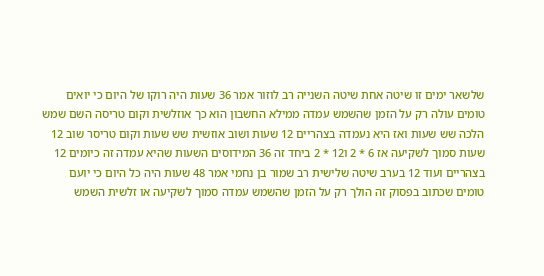שלשאר ימים זו שיטה אחת שיטה השנייה רב לוזור אמר 36 שעות היה רוקו של היום כי יואים טומים עולה רק על הזמן שהשמש עמדה ממילא החשבון הוא כך אוזלשית וקום טריסה השם שמש הלכה שש שעות ואז היא נעמדה בצהריים 12 שעות ושוב אוזשית שש שעות וקום טריסר שוב 12 שעות סמוך לשקיעה אז 6 * 2 ו12 * 2 ביחד זה 36 המידוסים השעות שהיא עמדה זה כיומים 12 בצהריים ועוד 12 בערב שיטה שלישית רב שמור בן נחמי אמר 48 שעות היה כל היום כי יועם טומים שכתוב בפסוק זה הולך רק על הזמן שהשמש עמדה סמוך לשקיעה או זלשית השמש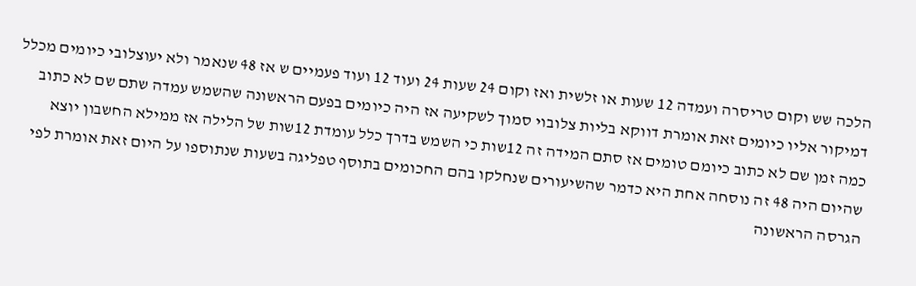הלכה שש וקום טריסרה ועמדה 12 שעות או זלשית ואז וקום 24 שעות 24 ועוד 12 ועוד פעמיים ש אז 48 שנאמר ולא יעוצלובי כיומים מכלל דמיקור אליו כיומים זאת אומרת דווקא בליות צלובוי סמוך לשקיעה אז היה כיומים בפעם הראשונה שהשמש עמדה שתם שם לא כתוב כמה זמן שם לא כתוב כיומם טומים אז סתם המידה זה 12שות כי השמש בדרך כלל עומדת 12שות של הלילה אז ממילא החשבון יוצא שהיום היה 48 זה נוסחה אחת היא כדמר שהשיעורים שנחלקו בהם החכומים בתוסף טפליגה בשעות שנתוספו על היום זאת אומרת לפי הגרסה הראשונה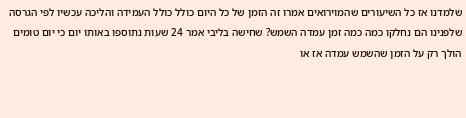שלמדנו אז כל השיעורים שהמוירואים אמרו זה הזמן של כל היום כולל כולל העמידה והליכה עכשיו לפי הגרסה שלפנינו הם נחלקו כמה כמה זמן עמדה השמש? שחישה בליבי אמר 24 שעות נתוספו באותו יום כי יום טומים הולך רק על הזמן שהשמש עמדה אז או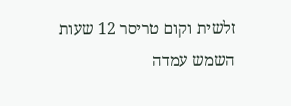זלשית וקום טריסר 12 שעות השמש עמדה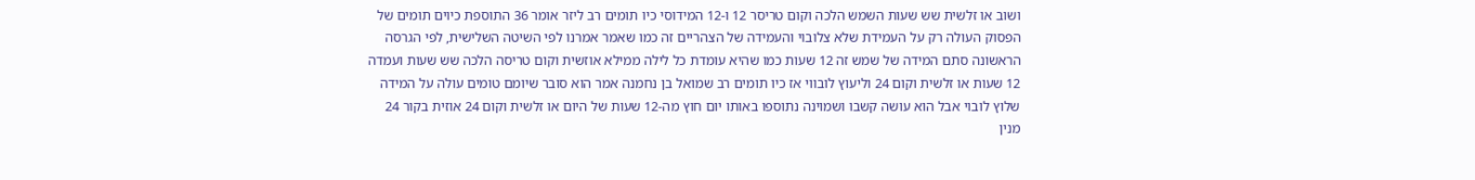ושוב או זלשית שש שעות השמש הלכה וקום טריסר 12 ו-12 המידוסי כיו תומים רב ליזר אומר 36 התוספת כיוים תומים של הפסוק העולה רק על העמידת שלא צלובוי והעמידה של הצהריים זה כמו שאמר אמרנו לפי השיטה השלישית, לפי הגרסה הראשונה סתם המידה של שמש זה 12 שעות כמו שהיא עומדת כל לילה ממילא אוזשית וקום טריסה הלכה שש שעות ועמדה 12 שעות או זלשית וקום 24 וליעוץ לובווי אז כיו תומים רב שמואל בן נחמנה אמר הוא סובר שיומם טומים עולה על המידה שלוץ לובוי אבל הוא עושה קשבו ושמוינה נתוספו באותו יום חוץ מה-12 שעות של היום או זלשית וקום 24 אוזית בקור 24 מנין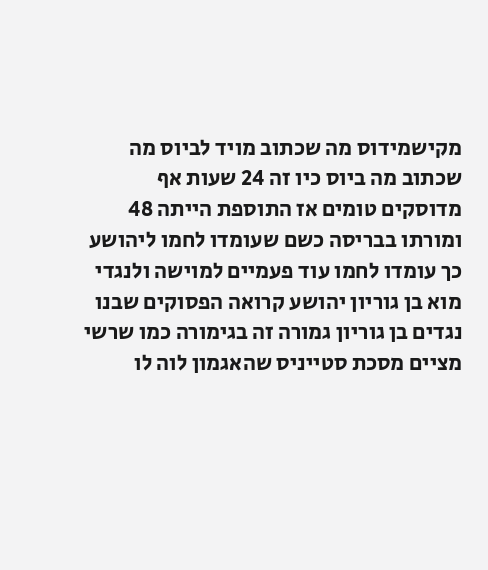מקישמידוס מה שכתוב מויד לביוס מה שכתוב מה ביוס כיו זה 24 שעות אף מדוסקים טומים אז התוספת הייתה 48 ומורתו בבריסה כשם שעומדו לחמו ליהושע כך עומדו לחמו עוד פעמיים למוישה ולנגדי מוא בן גוריון יהושע קרואה הפסוקים שבנו נגדים בן גוריון גמורה זה בגימורה כמו שרשי מציים מסכת סטייניס שהאגמון לוה לו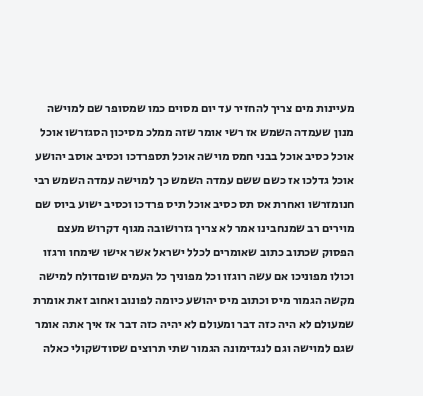מעיינות מים צריך להחזיר עד יום מסוים כמו שמסופר שם למוישה מנון שעמדה השמש אז רשי אומר שזה ממלכ מסיכון הסגזרשו אוכל אוכל כסיב אוכל בבני חמס מוישה אוכל תספרדכו וכסיב אוסב יהושע אוכל גדלכו אז כשם ששם עמדה השמש כך למוישה עמדה השמש רבי חנומזרשו ואחרת אס תס כסיב אוכל תיס פרדכו וכסיב ישוע ביוס שם מוירים רב שמנחבינו אמר לא צריך גזרושובה מגוף דקרוש מעצם הפסוק שכתוב כתוב שאומרים לכלל ישראל אשר אישו שימחו ורגזו וכולו מפוניכו אם עשה רוגזו וכל מפוניך כל העמים שוםדולח למישה מקשה הגמור מיס וכתוב מיס יהושע כיומה לפונוב ואחוב זאת אומרת שמעולם לא היה כזה דבר ומעולם לא יהיה כזה דבר אז איך אתה אומר שגם למוישה וגם לנגדימונה הגמור שתי תרוצים שסודשקולי כאלה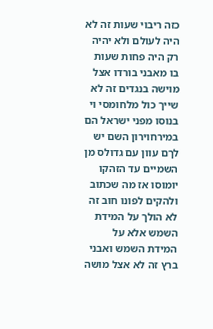כזה ריבוי שעות זה לא היה לעולם ולא יהיה רק היה פחות שעות בו מאבני בורדו אצל מוישה בנגדים זה לא שייך כול מלחומסי וי בנוסו מפני ישראל הם במירחוירון השם יש לךם עוון עם גדולס מן השמיים עד הזהקו יומוסו אז מה שכתוב ולהקים לפונו חוב זה לא הולך על המידת השמש אלא על המידת השמש ואבני ברץ זה לא אצל מושה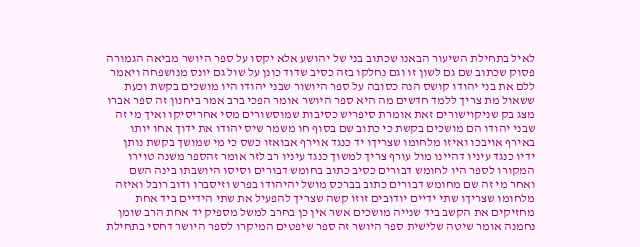לאיל בתחילת השיעור הבאנו שכתוב בני של יהושע אלא יקסו על ספר היושר מביאה הגמורה פסוק שכתוב שם גם לשון זו וגם נחלקו בזה כסיב שדוד כונן על שול גם יונס מנושפחה ויאמר ללם את בני יהודו קושס הנה כסובה על ספר היושור שבני יהודו היו מושכים בקשת וכעת ששאול מת צריך ללמד חדשים מה היא ספר היושר אומר הפכי ברב אמר ביחנון זה ספר אברו מצג בק שניקוישורים זאת אומרת סיפריש כסיבות שמוסשורים מסי אחריסיקו ואיך מי זה שבני יהודו הם מושכים בקשת כי כתוב שם בסוף חו משמר שיס יהודו את ידוך אחו יותו באירף אויבכו ואיזו מלחומו שצריךו יד כנגד אוירף אבואזו כשס כי מי שמושך בקשת נותן ידיו כנגד עיניו דהיינו מול עורף צריך למשוך כנגד עיניו רב לזר אומר זהספר משנה טוירו המקורו לספר היו לחומש דבורים כסיב כתוב בחומש דבורים וסיסו היושבתו בינה השם ואחר מי זה שם מחומש דבורים כתוב בברכס מושל יהיהודו בפרש וזיסברו ודוב רובל ואיזה מלחומו שצריךו שתי ידיים יודובים זוזו קשה שצריך להפעיל את שתי הידיים ביד אחת מחזיקים את הקשב ביד שנייה מושכים אשר אין כן בחרב למשל מספיק יד אחת הרב שומן נחמנה אומר שיטה שלישית ספר היושר זה ספר שיפטים המיקרו לספר היושר דחסי בתחילת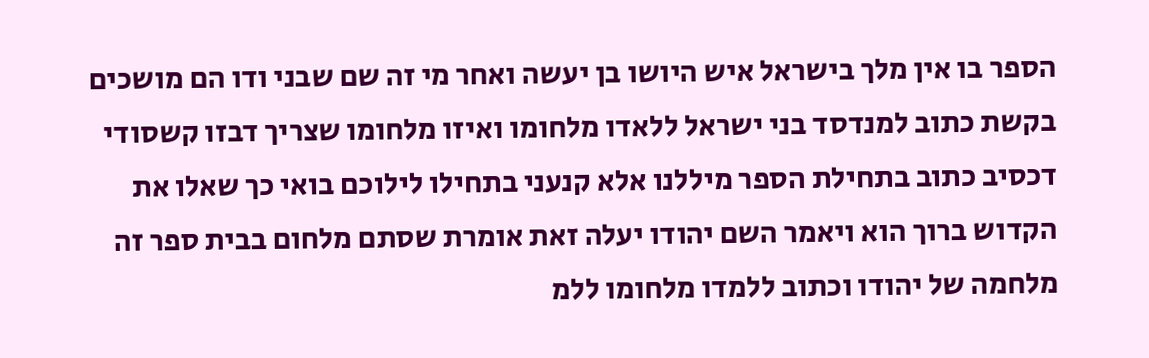הספר בו אין מלך בישראל איש היושו בן יעשה ואחר מי זה שם שבני ודו הם מושכים בקשת כתוב למנדסד בני ישראל ללאדו מלחומו ואיזו מלחומו שצריך דבזו קשסודי דכסיב כתוב בתחילת הספר מיללנו אלא קנעני בתחילו לילוכם בואי כך שאלו את הקדוש ברוך הוא ויאמר השם יהודו יעלה זאת אומרת שסתם מלחום בבית ספר זה מלחמה של יהודו וכתוב ללמדו מלחומו ללמ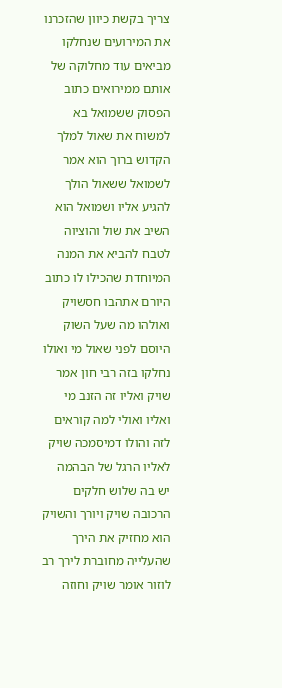צריך בקשת כיוון שהזכרנו את המירועים שנחלקו מביאים עוד מחלוקה של אותם ממירואים כתוב הפסוק ששמואל בא למשוח את שאול למלך הקדוש ברוך הוא אמר לשמואל ששאול הולך להגיע אליו ושמואל הוא השיב את שול והוציוה לטבח להביא את המנה המיוחדת שהכילו לו כתוב היורם אתהבו חסשויק ואולהו מה שעל השוק היוסם לפני שאול מי ואולו נחלקו בזה רבי חון אמר שויק ואליו זה הזנב מי ואליו ואולי למה קוראים לזה והולו דמיסמכה שויק לאליו הרגל של הבהמה יש בה שלוש חלקים הרכובה שויק ויורך והשויק הוא מחזיק את הירך שהעלייה מחוברת לירך רב לוזור אומר שויק וחוזה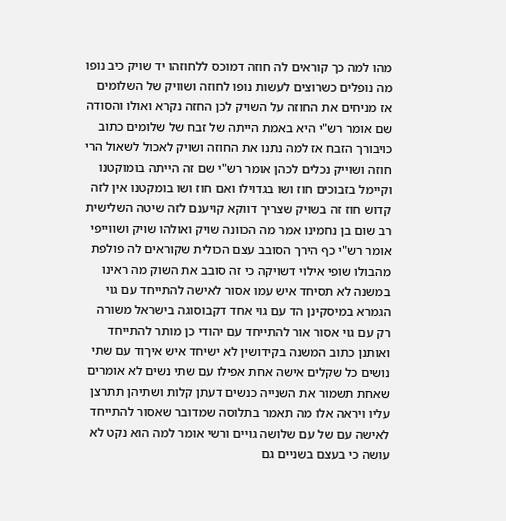מהו למה כך קוראים לה חוזה דמוכס ללחוזהו יד שויק כיב נופו מה נופלים כשרוצים לעשות נופו לחוזה ושוויק של השלומים אז מניחים את החוזה על השויק לכן החזה נקרא ואולו והסודה שם אומר רש"י היא באמת הייתה של זבח של שלומים כתוב כויבורך הזבח אז למה נתנו את החוזה ושויק לאכול לשאול הרי חוזה ושוייק נכלים לכהן אומר רש"י שם זה הייתה בומוקטנו וקיימל בזבוכים חוז ושו בגדוילו ואם חוז ושו בומקטנו אין לזה קדוש חוז זה בשויק שצריך דווקא קויענם לזה שיטה השלישית רב שום בן נחמינו אמר מה הכוונה שויק ואולהו שויק ושווייפי אומר רש"י כף הירך הסובב עצם הכולית שקוראים לה פולפת מהבולו שופי אילוי דשויקה כי זה סובב את השוק מה ראינו במשנה לא תסיחד איש עמו אסור לאישה להתייחד עם גוי הגמרא במיסקינן הד עם גוי אחד דקבוסוגה בישראל משורה רק עם גוי אסור אור להתייחד עם יהודי כן מותר להתייחד ואותנן כתוב המשנה בקידושין לא ישיחד איש איךוד עם שתי נושים כל שקלים אישה אחת אפילו עם שתי נשים לא אומרים שאחת תשמור את השנייה כנשים דעתן קלות ושתיהן תתרצן עליו ויראה אלו מה תאמר בתלוסה שמדובר שאסור להתייחד לאישה עם של עם שלושה גויים ורשי אומר למה הוא נקט לא עושה כי בעצם בשניים גם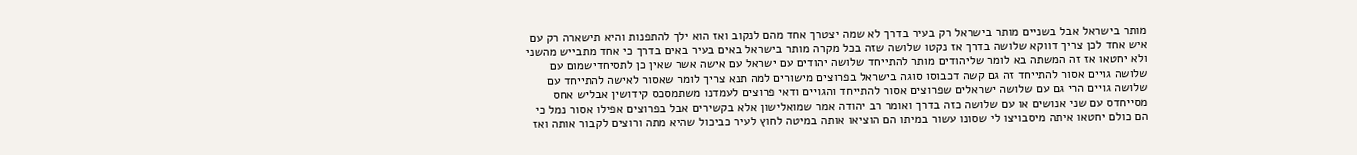מותר בישראל אבל בשניים מותר בישראל רק בעיר בדרך לא שמה יצטרך אחד מהם לנקוב ואז הוא ילך להתפנות והיא תישארה רק עם איש אחד לכן צריך דווקא שלושה בדרך אז נקטו שלושה שזה בכל מקרה מותר בישראל באים בעיר באים בדרך כי אחד מתבייש מהשני ולא יחטאו אז זה המשתה בא לומר שליהודים מותר להתייחד שלושה יהודים עם ישראל עם אישה אשר שאין כן לתסיחדישמום עם שלושה גויים אסור להתייחד זה גם קשה דכבוסו סוגה בישראל בפרוצים מישורים למה תנא צריך לומר שאסור לאישה להתייחד עם שלושה גויים הרי גם עם שלושה ישראלים שפרוצים אסור להתייחד והגויים ודאי פרוצים לעמדנו משתמסכס קידושין אבליש אחס מסייחדס עם שני אנושים או עם שלושה כזה בדרך ואומר רב יהודה אמר שמואלישון אלא בקשירים אבל בפרוצים אפילו אסור נמל כי הם כולם יחטאו איתה מיסבויצו לי שסונו עשור במיתו הם הוציאו אותה במיטה לחוץ לעיר כביכול שהיא מתה ורוצים לקבור אותה ואז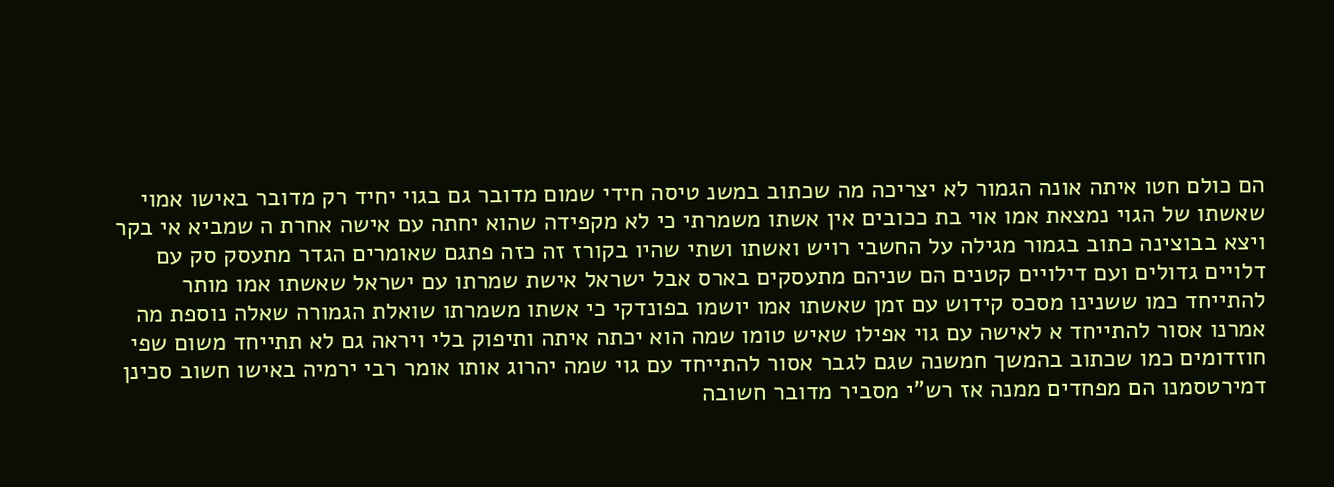הם כולם חטו איתה אונה הגמור לא יצריכה מה שכתוב במשנ טיסה חידי שמום מדובר גם בגוי יחיד רק מדובר באישו אמוי שאשתו של הגוי נמצאת אמו אוי בת ככובים אין אשתו משמרתי כי לא מקפידה שהוא יחתה עם אישה אחרת ה שמביא אי בקר ויצא בבוצינה כתוב בגמור מגילה על החשבי רויש ואשתו ושתי שהיו בקורז זה כזה פתגם שאומרים הגדר מתעסק סק עם דלויים גדולים ועם דילויים קטנים הם שניהם מתעסקים בארס אבל ישראל אישת שמרתו עם ישראל שאשתו אמו מותר להתייחד כמו ששנינו מסכס קידוש עם זמן שאשתו אמו יושמו בפונדקי כי אשתו משמרתו שואלת הגמורה שאלה נוספת מה אמרנו אסור להתייחד א לאישה עם גוי אפילו שאיש טומו שמה הוא יכתה איתה ותיפוק בלי ויראה גם לא תתייחד משום שפי חוזדומים כמו שכתוב בהמשך חמשנה שגם לגבר אסור להתייחד עם גוי שמה יהרוג אותו אומר רבי ירמיה באישו חשוב סכינן דמירטסמנו הם מפחדים ממנה אז רש"י מסביר מדובר חשובה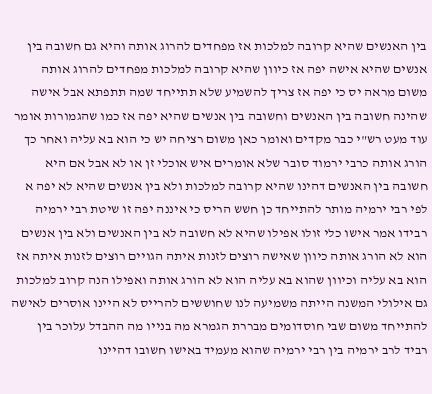בין האנשים שהיא קרובה למלכות אז מפחדים להרוג אותה והיא גם חשובה בין אנשים שהיא אישה יפה אז כיוון שהיא קרובה למלכות מפחדים להרוג אותה משום מראה יס כי יפה אז צריך להשמיע שלא תתייחד שמה תתפתא אבל אישה שהינה חשובה בין האנשים וחשובה בין אנשים שהיא יפה אז כמו שהגמורות אומר עוד מעט רש"י כבר מקדים ואומר כאן משום רציחה יש כי הוא בא עליה ואחר כך הורג אותה כרבי ירמוד סובר שלא אומרים איש אוכלי זן או לא אבל אם היא חשובה בין האנשים דהינו שהיא קרובה למלכות ולא בין אנשים שהיא לא יפה א לפי רבי ירמיה מותר להתייחד כן חשש הריס כי איננה יפה זו שיטת רבי ירמיה רבידו אמר אישו כלי זולו אפילו שהיא לא חשובה לא בין האנשים ולא בין אנשים הוא לא הורג אותה כיוון שאישה רוצים לזנות איתה הגויים רוצים לזנות איתה אז הוא בא עליה וכיוון שהוא בא עליה הוא לא הורג אותה ואפילו הנה קרוב למלכות גם אילולי המשנה הייתה משמיעה לנו שחוששים להרייס לא היינו אוסרים לאישה להתייחד משום שבי חוסדומים מבררת הגמרא מה בנייו מה ההבדל עלוכר בין רביד לרב ירמיה בין רבי ירמיה שהוא מעמיד באישו חשובו דהיינו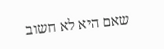שאם היא לא חשוב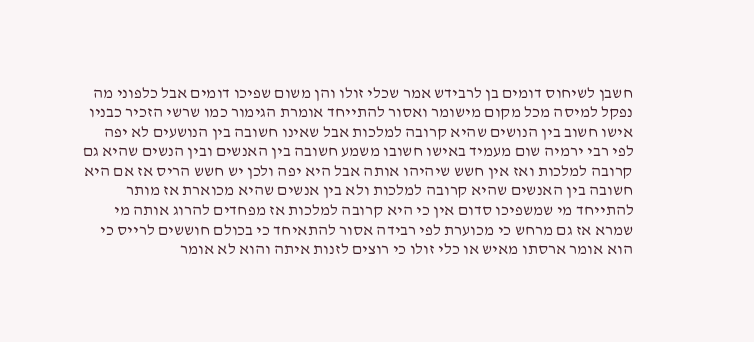חשבן לשיחוס דומים בן לרבידש אמר שכלי זולו והן משום שפיכו דומים אבל כלפוני מה נפקל למיסה מכל מקום מישומר ואסור להתייחד אומרת הגימור כמו שרשי הזכיר כבניו אישו חשוב בין הנושים שהיא קרובה למלכות אבל שאינו חשובה בין הנושעים לא יפה לפי רבי ירמיה שום מעמיד באישו חשובו משמע חשובה בין האנשים ובין הנשים שהיא גם קרובה למלכות ואז אין חשש שיהיהו אותה אבל היא יפה ולכן יש חשש הריס אז אם היא חשובה בין האנשים שהיא קרובה למלכות ולא בין אנשים שהיא מכוארת אז מותר להתייחד מי שמשפיכו סדום אין כי היא קרובה למלכות אז מפחדים להרוג אותה מי שמרא אז גם מרחש כי מכוערת לפי רבידה אסור להתאיחד כי בכולם חוששים לרייס כי הוא אומר ארסתו מאיש או כלי זולו כי רוצים לזנות איתה והוא לא אומר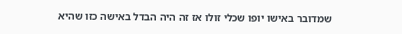שמדובר באישו יופו שכלי זולו אז זה היה הבדל באישה כזו שהיא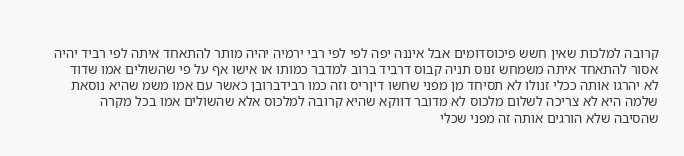קרובה למלכות שאין חשש פיכוסדומים אבל איננה יפה לפי לפי רבי ירמיה יהיה מותר להתאחד איתה לפי רביד יהיה אסור להתאחד איתה משמחש זנוס תניה קבוס דרביד ברוב למדבר כמותו או אישו אף על פי שהשולים אמו שדוד לא יהרגו אותה ככלי זנולו לא תסיחד מן מפני שחשו דיןריס וזה כמו רבידברובן כאשר עם אמו משמ שהיא נוסאת שלמה היא לא צריכה לשלום מלכוס לא מדובר דווקא שהיא קרובה למלכוס אלא שהשולים אמו בכל מקרה שהסיבה שלא הורגים אותה זה מפני שכלי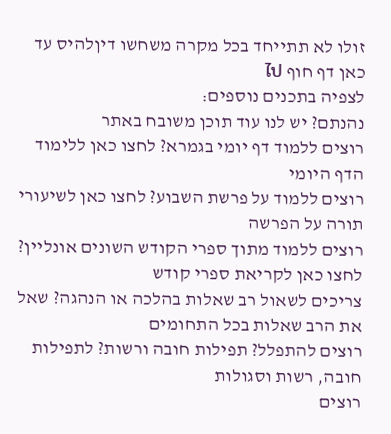זולו לא תתייחד בכל מקרה משחשו דיןלהיס עד כאן דף חוף ไป
לצפיה בתכנים נוספים:
נהנתם? יש לנו עוד תוכן משובח באתר
רוצים ללמוד דף יומי בגמרא? לחצו כאן ללימוד הדף היומי
רוצים ללמוד על פרשת השבוע? לחצו כאן לשיעורי תורה על הפרשה
רוצים ללמוד מתוך ספרי הקודש השונים אונליין? לחצו כאן לקריאת ספרי קודש
צריכים לשאול רב שאלות בהלכה או הנהגה? שאל את הרב שאלות בכל התחומים
רוצים להתפלל? תפילות חובה ורשות? לתפילות חובה, רשות וסגולות
רוצים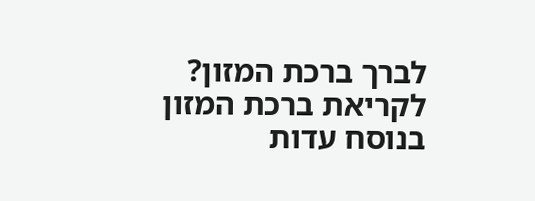לברך ברכת המזון? לקריאת ברכת המזון בנוסח עדות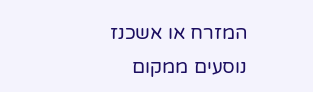המזרח או אשכנז
נוסעים ממקום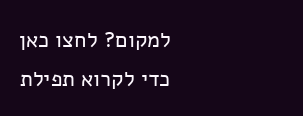למקום? לחצו כאן כדי לקרוא תפילת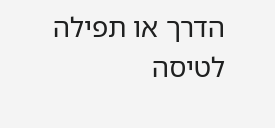הדרך או תפילה לטיסה